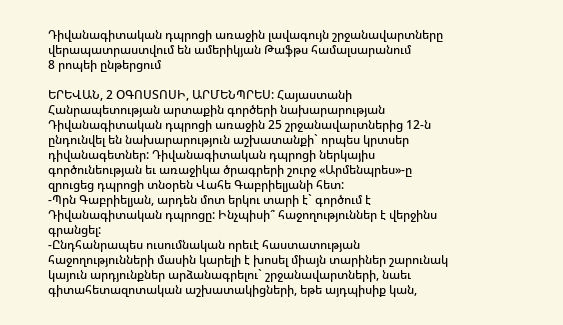Դիվանագիտական դպրոցի առաջին լավագույն շրջանավարտները վերապատրաստվում են ամերիկյան Թաֆթս համալսարանում
8 րոպեի ընթերցում

ԵՐԵՎԱՆ, 2 ՕԳՈՍՏՈՍԻ, ԱՐՄԵՆՊՐԵՍ: Հայաստանի Հանրապետության արտաքին գործերի նախարարության Դիվանագիտական դպրոցի առաջին 25 շրջանավարտներից 12-ն ընդունվել են նախարարություն աշխատանքի` որպես կրտսեր դիվանագետներ: Դիվանագիտական դպրոցի ներկայիս գործունեության եւ առաջիկա ծրագրերի շուրջ «Արմենպրես»-ը զրուցեց դպրոցի տնօրեն Վահե Գաբրիելյանի հետ:
-Պրն Գաբրիելյան, արդեն մոտ երկու տարի է` գործում է Դիվանագիտական դպրոցը: Ինչպիսի՞ հաջողություններ է վերջինս գրանցել:
-Ընդհանրապես ուսումնական որեւէ հաստատության հաջողությունների մասին կարելի է խոսել միայն տարիներ շարունակ կայուն արդյունքներ արձանագրելու` շրջանավարտների, նաեւ գիտահետազոտական աշխատակիցների, եթե այդպիսիք կան,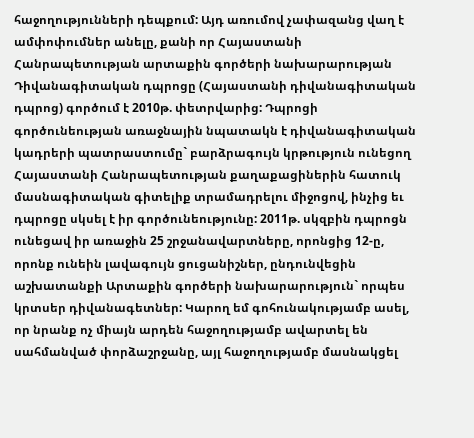հաջողությունների դեպքում: Այդ առումով չափազանց վաղ է ամփոփումներ անելը, քանի որ Հայաստանի Հանրապետության արտաքին գործերի նախարարության Դիվանագիտական դպրոցը (Հայաստանի դիվանագիտական դպրոց) գործում է 2010թ. փետրվարից: Դպրոցի գործունեության առաջնային նպատակն է դիվանագիտական կադրերի պատրաստումը` բարձրագույն կրթություն ունեցող Հայաստանի Հանրապետության քաղաքացիներին հատուկ մասնագիտական գիտելիք տրամադրելու միջոցով, ինչից եւ դպրոցը սկսել է իր գործունեությունը: 2011թ. սկզբին դպրոցն ունեցավ իր առաջին 25 շրջանավարտները, որոնցից 12-ը, որոնք ունեին լավագույն ցուցանիշներ, ընդունվեցին աշխատանքի Արտաքին գործերի նախարարություն` որպես կրտսեր դիվանագետներ: Կարող եմ գոհունակությամբ ասել, որ նրանք ոչ միայն արդեն հաջողությամբ ավարտել են սահմանված փորձաշրջանը, այլ հաջողությամբ մասնակցել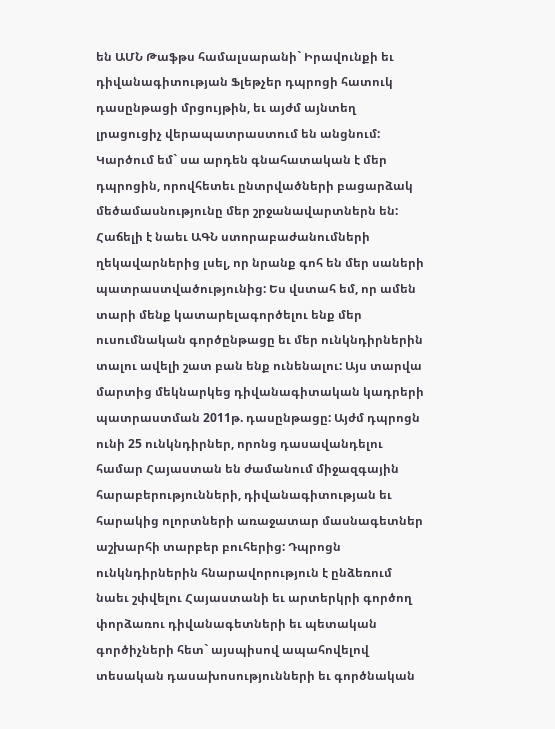են ԱՄՆ Թաֆթս համալսարանի` Իրավունքի եւ դիվանագիտության Ֆլեթչեր դպրոցի հատուկ դասընթացի մրցույթին, եւ այժմ այնտեղ լրացուցիչ վերապատրաստում են անցնում: Կարծում եմ` սա արդեն գնահատական է մեր դպրոցին, որովհետեւ ընտրվածների բացարձակ մեծամասնությունը մեր շրջանավարտներն են: Հաճելի է նաեւ ԱԳՆ ստորաբաժանումների ղեկավարներից լսել, որ նրանք գոհ են մեր սաների պատրաստվածությունից: Ես վստահ եմ, որ ամեն տարի մենք կատարելագործելու ենք մեր ուսումնական գործընթացը եւ մեր ունկնդիրներին տալու ավելի շատ բան ենք ունենալու: Այս տարվա մարտից մեկնարկեց դիվանագիտական կադրերի պատրաստման 2011թ. դասընթացը: Այժմ դպրոցն ունի 25 ունկնդիրներ, որոնց դասավանդելու համար Հայաստան են ժամանում միջազգային հարաբերությունների, դիվանագիտության եւ հարակից ոլորտների առաջատար մասնագետներ աշխարհի տարբեր բուհերից: Դպրոցն ունկնդիրներին հնարավորություն է ընձեռում նաեւ շփվելու Հայաստանի եւ արտերկրի գործող փորձառու դիվանագետների եւ պետական գործիչների հետ` այսպիսով ապահովելով տեսական դասախոսությունների եւ գործնական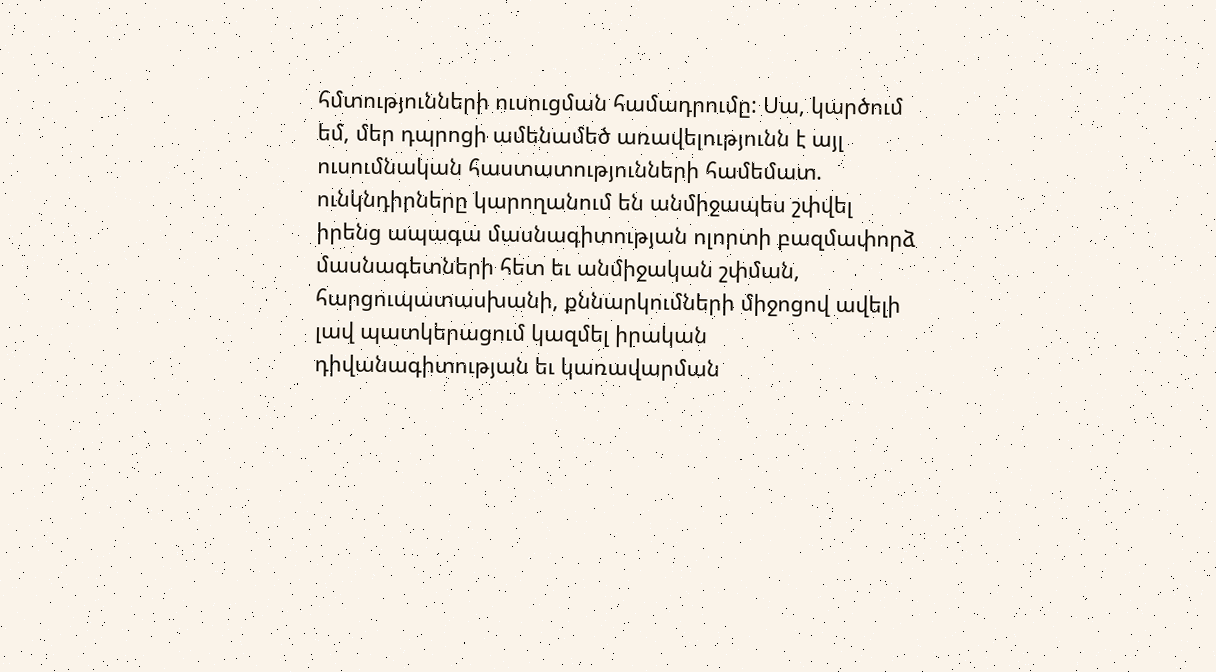հմտությունների ուսուցման համադրումը: Սա, կարծում եմ, մեր դպրոցի ամենամեծ առավելությունն է այլ ուսումնական հաստատությունների համեմատ. ունկնդիրները կարողանում են անմիջապես շփվել իրենց ապագա մասնագիտության ոլորտի բազմափորձ մասնագետների հետ եւ անմիջական շփման, հարցուպատասխանի, քննարկումների միջոցով ավելի լավ պատկերացում կազմել իրական դիվանագիտության եւ կառավարման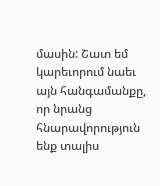մասին: Շատ եմ կարեւորում նաեւ այն հանգամանքը, որ նրանց հնարավորություն ենք տալիս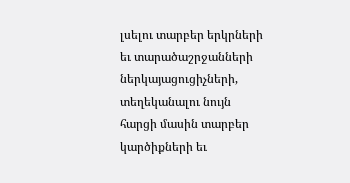լսելու տարբեր երկրների եւ տարածաշրջանների ներկայացուցիչների, տեղեկանալու նույն հարցի մասին տարբեր կարծիքների եւ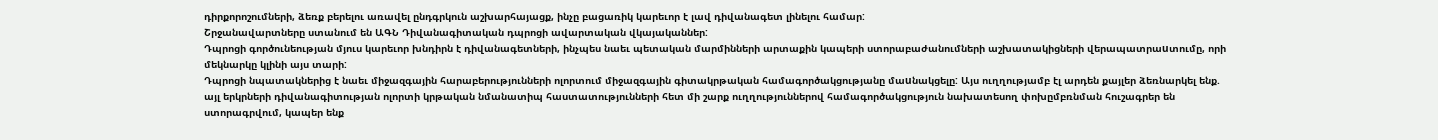դիրքորոշումների, ձեռք բերելու առավել ընդգրկուն աշխարհայացք, ինչը բացառիկ կարեւոր է լավ դիվանագետ լինելու համար:
Շրջանավարտները ստանում են ԱԳՆ Դիվանագիտական դպրոցի ավարտական վկայականներ:
Դպրոցի գործունեության մյուս կարեւոր խնդիրն է դիվանագետների, ինչպես նաեւ պետական մարմինների արտաքին կապերի ստորաբաժանումների աշխատակիցների վերապատրաuտումը, որի մեկնարկը կլինի այս տարի:
Դպրոցի նպատակներից է նաեւ միջազգային հարաբերությունների ոլորտում միջազգային գիտակրթական համագործակցությանը մաuնակցելը: Այս ուղղությամբ էլ արդեն քայլեր ձեռնարկել ենք. այլ երկրների դիվանագիտության ոլորտի կրթական նմանատիպ հաստատությունների հետ մի շարք ուղղություններով համագործակցություն նախատեսող փոխըմբռնման հուշագրեր են ստորագրվում, կապեր ենք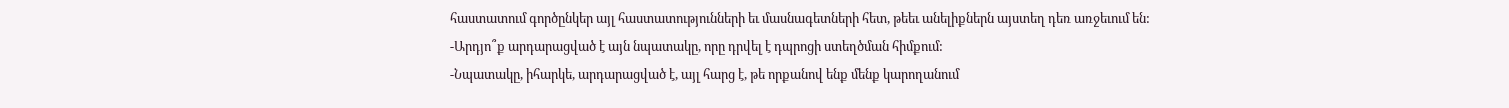հաստատում գործընկեր այլ հաստատությունների եւ մասնագետների հետ, թեեւ անելիքներն այստեղ դեռ առջեւում են:
-Արդյո՞ք արդարացված է այն նպատակը, որը դրվել է դպրոցի ստեղծման հիմքում:
-Նպատակը, իհարկե, արդարացված է, այլ հարց է, թե որքանով ենք մենք կարողանում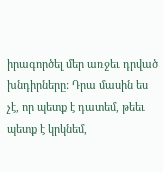իրագործել մեր առջեւ դրված խնդիրները: Դրա մասին ես չէ, որ պետք է դատեմ, թեեւ պետք է կրկնեմ,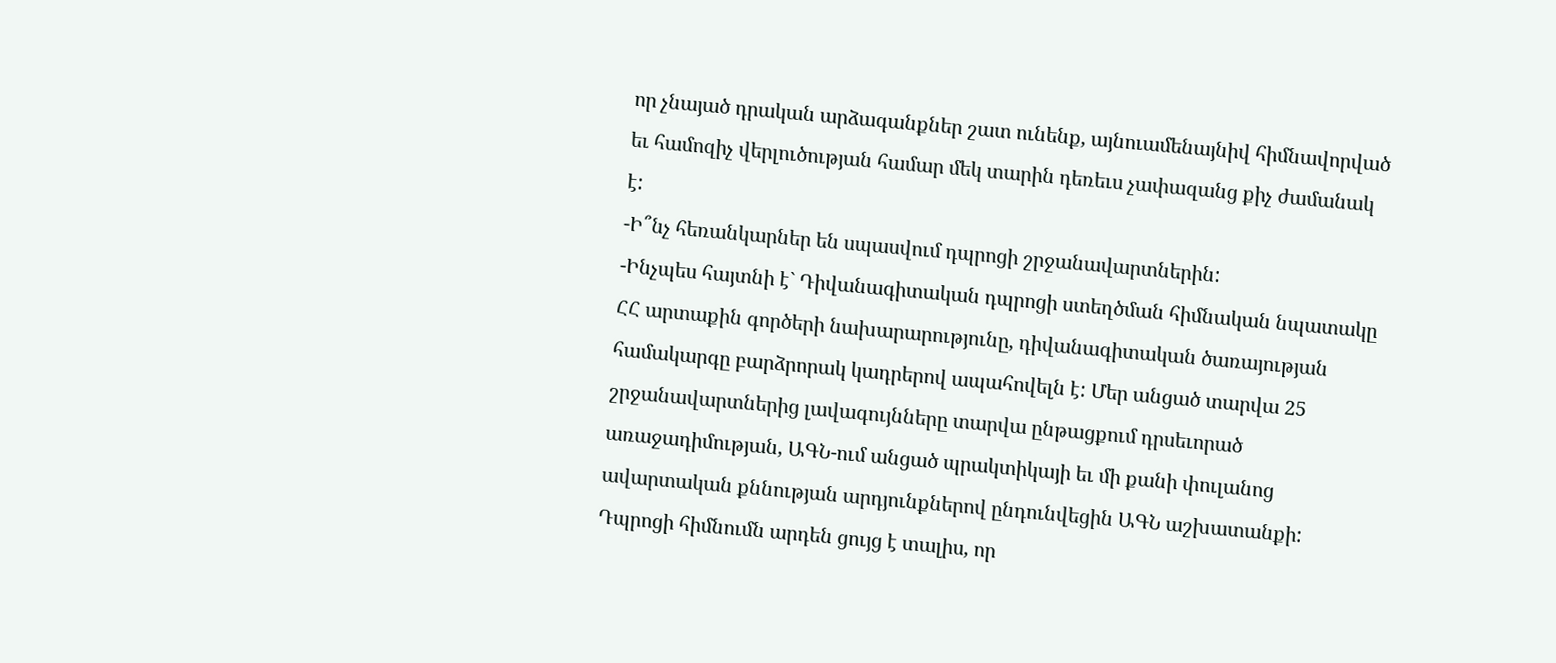որ չնայած դրական արձագանքներ շատ ունենք, այնուամենայնիվ հիմնավորված եւ համոզիչ վերլուծության համար մեկ տարին դեռեւս չափազանց քիչ ժամանակ է:
-Ի՞նչ հեռանկարներ են սպասվում դպրոցի շրջանավարտներին:
-Ինչպես հայտնի է` Դիվանագիտական դպրոցի ստեղծման հիմնական նպատակը ՀՀ արտաքին գործերի նախարարությունը, դիվանագիտական ծառայության համակարգը բարձրորակ կադրերով ապահովելն է: Մեր անցած տարվա 25 շրջանավարտներից լավագույնները տարվա ընթացքում դրսեւորած առաջադիմության, ԱԳՆ-ում անցած պրակտիկայի եւ մի քանի փուլանոց ավարտական քննության արդյունքներով ընդունվեցին ԱԳՆ աշխատանքի: Դպրոցի հիմնումն արդեն ցույց է տալիս, որ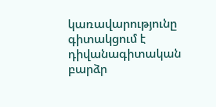կառավարությունը գիտակցում է դիվանագիտական բարձր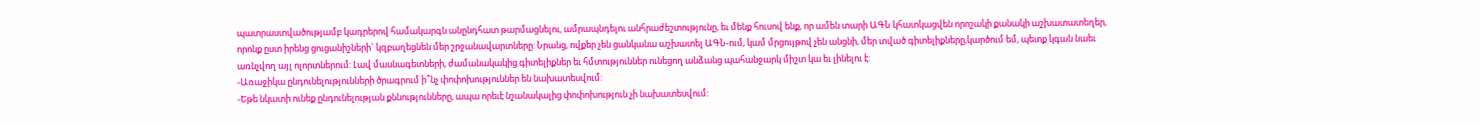պատրաստվածությամբ կադրերով համակարգն անընդհատ թարմացնելու, ամրապնդելու անհրաժեշտությունը, եւ մենք հուսով ենք, որ ամեն տարի ԱԳՆ կհատկացվեն որոշակի քանակի աշխատատեղեր, որոնք ըստ իրենց ցուցանիշների` կզբաղեցնեն մեր շրջանավարտները: Նրանց, ովքեր չեն ցանկանա աշխատել ԱԳՆ-ում, կամ մրցույթով չեն անցնի, մեր տված գիտելիքները,կարծում եմ, պետք կգան նաեւ առնչվող այլ ոլորտներում: Լավ մասնագետների, ժամանակակից գիտելիքներ եւ հմտություններ ունեցող անձանց պահանջարկ միշտ կա եւ լինելու է:
-Առաջիկա ընդունելությունների ծրագրում ի՞նչ փոփոխություններ են նախատեսվում:
-Եթե նկատի ունեք ընդունելության քննությունները, ապա որեւէ նշանակալից փոփոխություն չի նախատեսվում: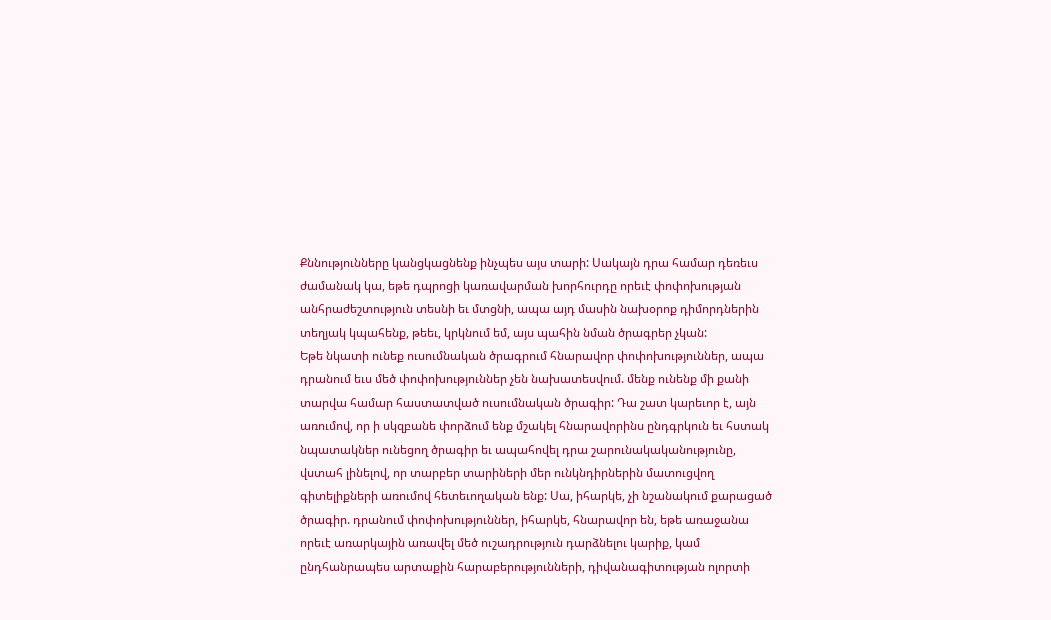Քննությունները կանցկացնենք ինչպես այս տարի: Սակայն դրա համար դեռեւս ժամանակ կա, եթե դպրոցի կառավարման խորհուրդը որեւէ փոփոխության անհրաժեշտություն տեսնի եւ մտցնի, ապա այդ մասին նախօրոք դիմորդներին տեղյակ կպահենք, թեեւ, կրկնում եմ, այս պահին նման ծրագրեր չկան:
Եթե նկատի ունեք ուսումնական ծրագրում հնարավոր փոփոխություններ, ապա դրանում եւս մեծ փոփոխություններ չեն նախատեսվում. մենք ունենք մի քանի տարվա համար հաստատված ուսումնական ծրագիր: Դա շատ կարեւոր է, այն առումով, որ ի սկզբանե փորձում ենք մշակել հնարավորինս ընդգրկուն եւ հստակ նպատակներ ունեցող ծրագիր եւ ապահովել դրա շարունակականությունը, վստահ լինելով, որ տարբեր տարիների մեր ունկնդիրներին մատուցվող գիտելիքների առումով հետեւողական ենք: Սա, իհարկե, չի նշանակում քարացած ծրագիր. դրանում փոփոխություններ, իհարկե, հնարավոր են, եթե առաջանա որեւէ առարկային առավել մեծ ուշադրություն դարձնելու կարիք, կամ ընդհանրապես արտաքին հարաբերությունների, դիվանագիտության ոլորտի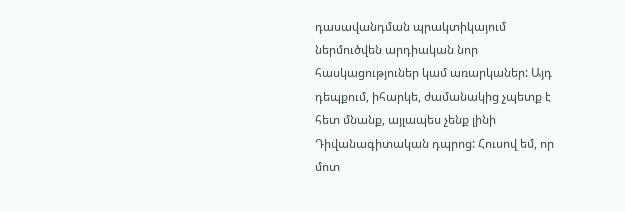դասավանդման պրակտիկայում ներմուծվեն արդիական նոր հասկացություներ կամ առարկաներ: Այդ դեպքում, իհարկե, ժամանակից չպետք է հետ մնանք, այլապես չենք լինի Դիվանագիտական դպրոց: Հուսով եմ, որ մոտ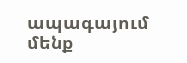ապագայում մենք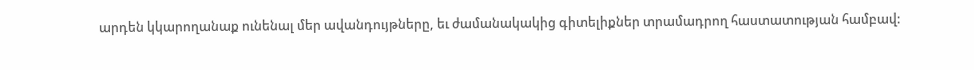արդեն կկարողանաք ունենալ մեր ավանդույթները, եւ ժամանակակից գիտելիքներ տրամադրող հաստատության համբավ: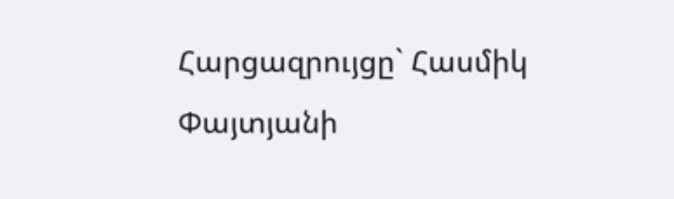Հարցազրույցը` Հասմիկ Փայտյանի